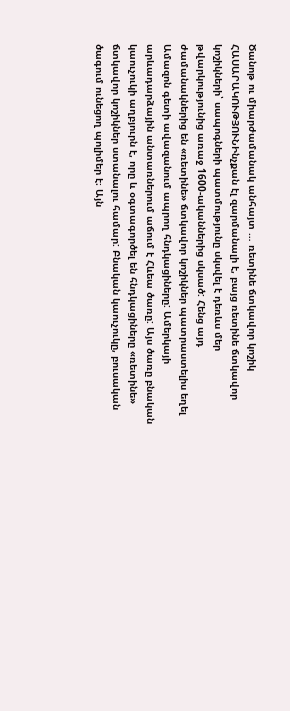Ծանոթ ու միարժամանակ անհայտ … ռետինե ճտկավոր կոշիկ
ՀԱՍԱՐԱԿՈՒԹՅՈՒՆԻնչքան էլ զարմանալի է, բայց ռետինե ճտկավոր կոշիկների՝ սապոգների պատմությունը սկսվել է դեռևս մեր թվարկությունից առաջ 1600-ականներից սկսած: Հենց այդ ժամանակներից են «ռետինե» ճտկավոր կոշիկներ պատրաստելիս եղել Ամազոն գետի ավազանում ապրող հնդկացիները: Ամերկայի արևադարձային անտառներում աճում է Հևեա ծառը: Այս ծառը բնական կաուչուկի աղբյուրն է, որը և օգտագործել են հնդկացիները «ռետինե» ճտկավոր կոշիկներ ստանալու համար: Բնական կաուչուկը, բուսական ծագում ունեցող պոլիմեր է։ Այն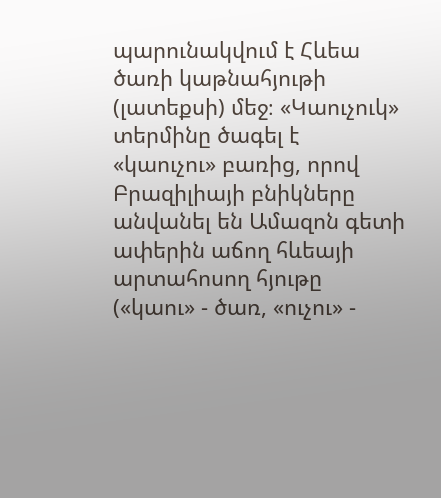պարունակվում է Հևեա ծառի կաթնահյութի (լատեքսի) մեջ։ «Կաուչուկ» տերմինը ծագել է «կաուչու» բառից, որով Բրազիլիայի բնիկները անվանել են Ամազոն գետի ափերին աճող հևեայի արտահոսող հյութը («կաու» - ծառ, «ուչու» -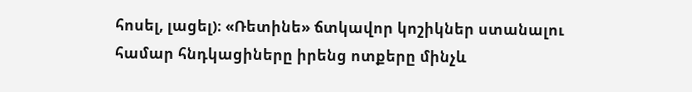հոսել, լացել)։ «Ռետինե» ճտկավոր կոշիկներ ստանալու համար հնդկացիները իրենց ոտքերը մինչև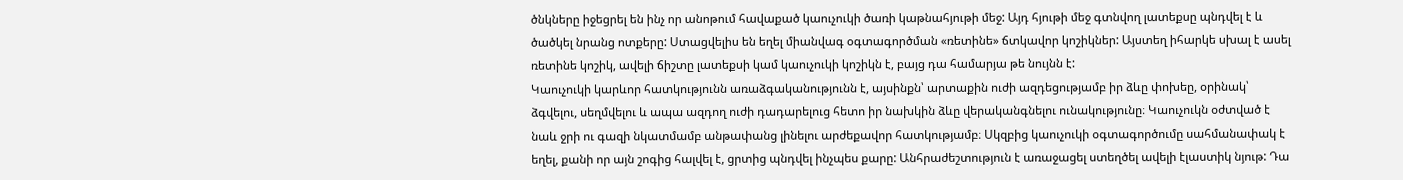ծնկները իջեցրել են ինչ որ անոթում հավաքած կաուչուկի ծառի կաթնահյութի մեջ: Այդ հյութի մեջ գտնվող լատեքսը պնդվել է և ծածկել նրանց ոտքերը: Ստացվելիս են եղել միանվագ օգտագործման «ռետինե» ճտկավոր կոշիկներ: Այստեղ իհարկե սխալ է ասել ռետինե կոշիկ, ավելի ճիշտը լատեքսի կամ կաուչուկի կոշիկն է, բայց դա համարյա թե նույնն է:
Կաուչուկի կարևոր հատկությունն առաձգականությունն է, այսինքն՝ արտաքին ուժի ազդեցությամբ իր ձևը փոխեը, օրինակ՝ ձգվելու, սեղմվելու և ապա ազդող ուժի դադարելուց հետո իր նախկին ձևը վերականգնելու ունակությունը։ Կաուչուկն օժտված է նաև ջրի ու գազի նկատմամբ անթափանց լինելու արժեքավոր հատկությամբ։ Սկզբից կաուչուկի օգտագործումը սահմանափակ է եղել, քանի որ այն շոգից հալվել է, ցրտից պնդվել ինչպես քարը: Անհրաժեշտություն է առաջացել ստեղծել ավելի էլաստիկ նյութ: Դա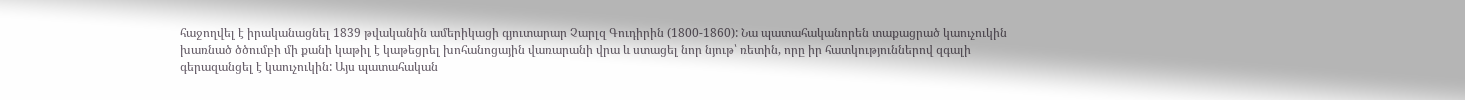հաջողվել է իրականացնել 1839 թվականին ամերիկացի գյուտարար Չարլզ Գուդիրին (1800-1860): Նա պատահականորեն տաքացրած կաուչուկին խառնած ծծումբի մի քանի կաթիլ է կաթեցրել խոհանոցային վառարանի վրա և ստացել նոր նյութ՝ ռետին, որը իր հատկություններով զգալի գերազանցել է կաուչուկին: Այս պատահական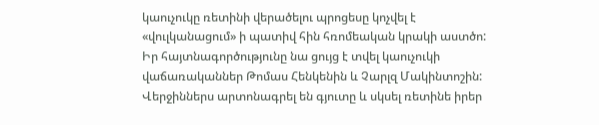կաուչուկը ռետինի վերածելու պրոցեսը կոչվել է «վուլկանացում» ի պատիվ հին հռոմեական կրակի աստծո: Իր հայտնագործությունը նա ցույց է տվել կաուչուկի վաճառականներ Թոմաս Հենկենին և Չարլզ Մակինտոշին: Վերջիններս արտոնագրել են գյուտը և սկսել ռետինե իրեր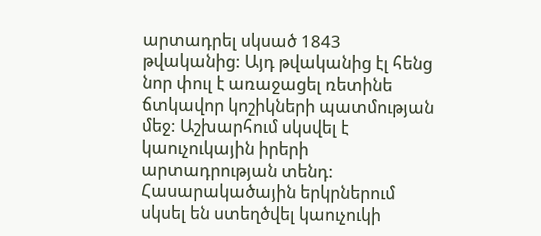արտադրել սկսած 1843 թվականից: Այդ թվականից էլ հենց նոր փուլ է առաջացել ռետինե ճտկավոր կոշիկների պատմության մեջ: Աշխարհում սկսվել է կաուչուկային իրերի արտադրության տենդ: Հասարակածային երկրներում սկսել են ստեղծվել կաուչուկի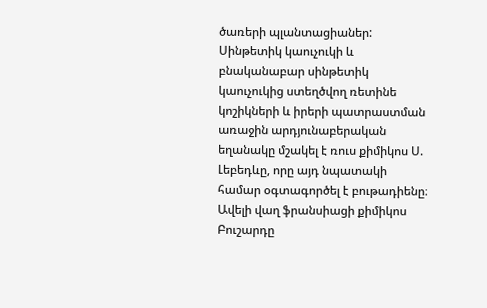ծառերի պլանտացիաներ: Սինթետիկ կաուչուկի և բնականաբար սինթետիկ կաուչուկից ստեղծվող ռետինե կոշիկների և իրերի պատրաստման առաջին արդյունաբերական եղանակը մշակել է ռուս քիմիկոս Ս. Լեբեդևը, որը այդ նպատակի համար օգտագործել է բութադիենը։ Ավելի վաղ ֆրանսիացի քիմիկոս Բուշարդը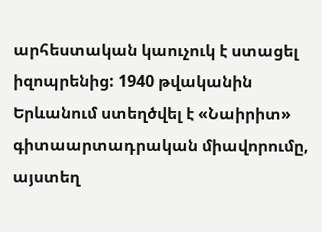արհեստական կաուչուկ է ստացել իզոպրենից: 1940 թվականին Երևանում ստեղծվել է «Նաիրիտ» գիտաարտադրական միավորումը, այստեղ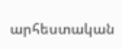արհեստական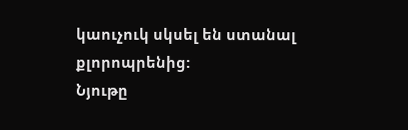կաուչուկ սկսել են ստանալ քլորոպրենից:
Նյութը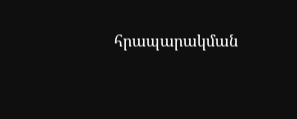հրապարակման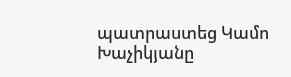պատրաստեց Կամո Խաչիկյանը